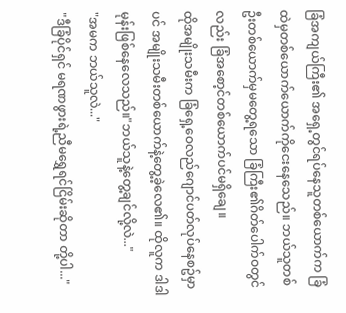ခြံအကျယ်ကြီး၏ အရှေ့တွင်ရပ်နေသူတစ်ယောက်က ခြံထဲမှတစ်ယောက်ယောက်ကိုငေးနေသေည်။ ဘယ်သူတစ်ဦးတစ်ယောက်မှမတွေ့ရသော ခြံကြီး၏ဂိတ်ပေါက်ဝတွင်လည်း ခြံအစော့င်တစ်ယောက်ပင်မရှိချေ။
ထိုအမျိုးသမီးက ခြံရှေ့ဝေလည်ဂျောင်ပတ်လုပ်နေစဥ်မှာပင် အမျိုးသမီးတစ်ယောက်နဲ့တွေ့ခဲ့လေ၏။ ထိုလူက ဒါဒါမုန်းဖြစ်နေလေသည်။"ဘယ်သူနဲ့တွေ့ချင်လို့လဲ..."
"အမက ဘယ်သူလဲ..."
"ဒီခြံပိုင်ရှင် မရဏဖွားရဲ့ညီမရွှေရင်ငြိမ်းဆိုတာ တို့ပါ..."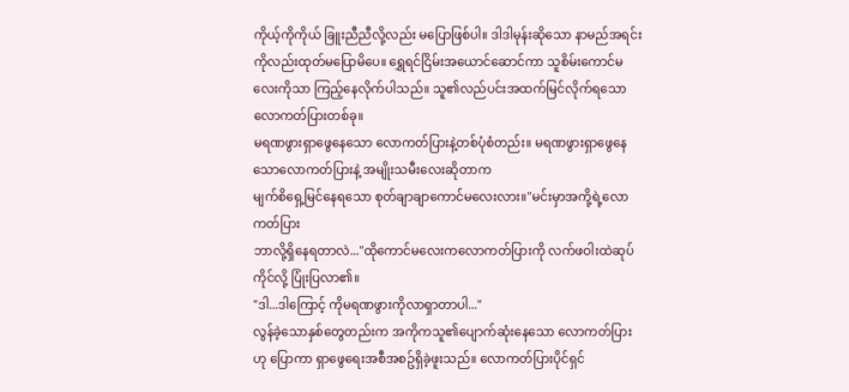ကိုယ့်ကိုကိုယ် ခြူးညီညီလို့လည်း မပြောဖြစ်ပါ။ ဒါဒါမုန်းဆိုသော နာမည်အရင်းကိုလည်းထုတ်မပြောမိပေ။ ရွှေရင်ငြိမ်းအယောင်ဆောင်ကာ သူစိမ်းကောင်မလေးကိုသာ ကြည့်နေလိုက်ပါသည်။ သူ၏လည်ပင်းအထက်မြင်လိုက်ရသော လောကတ်ပြားတစ်ခု။
မရဏဖွားရှာဖွေနေသော လောကတ်ပြားနဲ့တစ်ပုံစံတည်း။ မရဏဖွားရှာဖွေနေသောလောကတ်ပြားနဲ့ အမျိုးသမီးလေးဆိုတာက
မျက်စိရှေ့မြင်နေရသော စုတ်ချာချာကောင်မလေးလား။"မင်းမှာအကို့ရဲ့လောကတ်ပြား
ဘာလို့ရှိနေရတာလဲ..."ထိုကောင်မလေးကလောကတ်ပြားကို လက်ဖဝါးထဲဆုပ်ကိုင်လို့ ပြုံးပြလာ၏။
"ဒါ...ဒါကြောင့် ကိုမရဏဖွားကိုလာရှာတာပါ..."
လွန်ခဲ့သောနှစ်တွေတည်းက အကိုကသူ၏ပျောက်ဆုံးနေသော လောကတ်ပြားဟု ပြောကာ ရှာဖွေရေးအစီအစဥ်ရှိခဲ့ဖူးသည်။ လောကတ်ပြားပိုင်ရှင်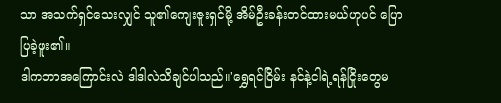သာ အသက်ရှင်သေးလျှင် သူ၏ကျေးဇူးရှင်မို့ အိမ်ဦးခန်းတင်ထားမယ်ဟုပင် ပြောပြခဲ့ဖူး၏။
ဒါကဘာအကြောင်းလဲ ဒါဒါလဲသိချင်ပါသည်။'ရွှေရင်ငြိမ်း နင်နဲ့ငါရဲ့ရန်ငြိုးတွေမ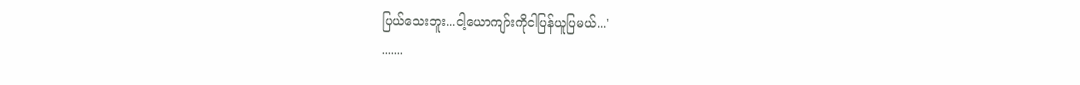ပြယ်သေးဘူး...ငါ့ယောကျာ်းကိုငါပြန်ယူပြမယ်...'
.......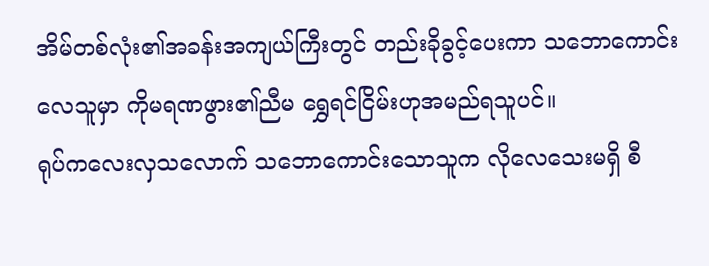အိမ်တစ်လုံး၏အခန်းအကျယ်ကြီးတွင် တည်းခိုခွင့်ပေးကာ သဘောကောင်းလေသူမှာ ကိုမရဏဖွား၏ညီမ ရွှေရင်ငြိမ်းဟုအမည်ရသူပင်။
ရုပ်ကလေးလှသလောက် သဘောကောင်းသောသူက လိုလေသေးမရှိ စီ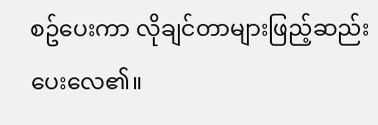စဥ်ပေးကာ လိုချင်တာများဖြည့်ဆည်းပေးလေ၏။